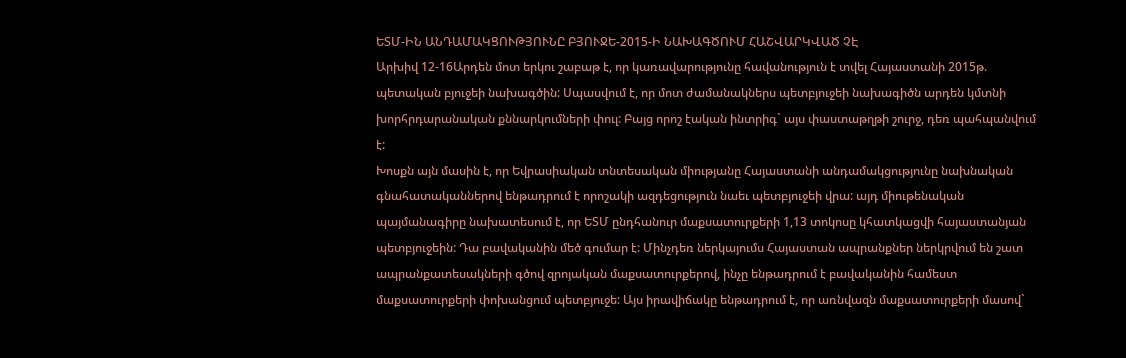ԵՏՄ-ԻՆ ԱՆԴԱՄԱԿՑՈՒԹՅՈՒՆԸ ԲՅՈՒՋԵ-2015-Ի ՆԱԽԱԳԾՈՒՄ ՀԱՇՎԱՐԿՎԱԾ ՉԷ
Արխիվ 12-16Արդեն մոտ երկու շաբաթ է, որ կառավարությունը հավանություն է տվել Հայաստանի 2015թ. պետական բյուջեի նախագծին: Սպասվում է, որ մոտ ժամանակներս պետբյուջեի նախագիծն արդեն կմտնի խորհրդարանական քննարկումների փուլ: Բայց որոշ էական ինտրիգ` այս փաստաթղթի շուրջ, դեռ պահպանվում է:
Խոսքն այն մասին է, որ Եվրասիական տնտեսական միությանը Հայաստանի անդամակցությունը նախնական գնահատականներով ենթադրում է որոշակի ազդեցություն նաեւ պետբյուջեի վրա: այդ միութենական պայմանագիրը նախատեսում է, որ ԵՏՄ ընդհանուր մաքսատուրքերի 1,13 տոկոսը կհատկացվի հայաստանյան պետբյուջեին: Դա բավականին մեծ գումար է: Մինչդեռ ներկայումս Հայաստան ապրանքներ ներկրվում են շատ ապրանքատեսակների գծով զրոյական մաքսատուրքերով, ինչը ենթադրում է բավականին համեստ մաքսատուրքերի փոխանցում պետբյուջե: Այս իրավիճակը ենթադրում է, որ առնվազն մաքսատուրքերի մասով`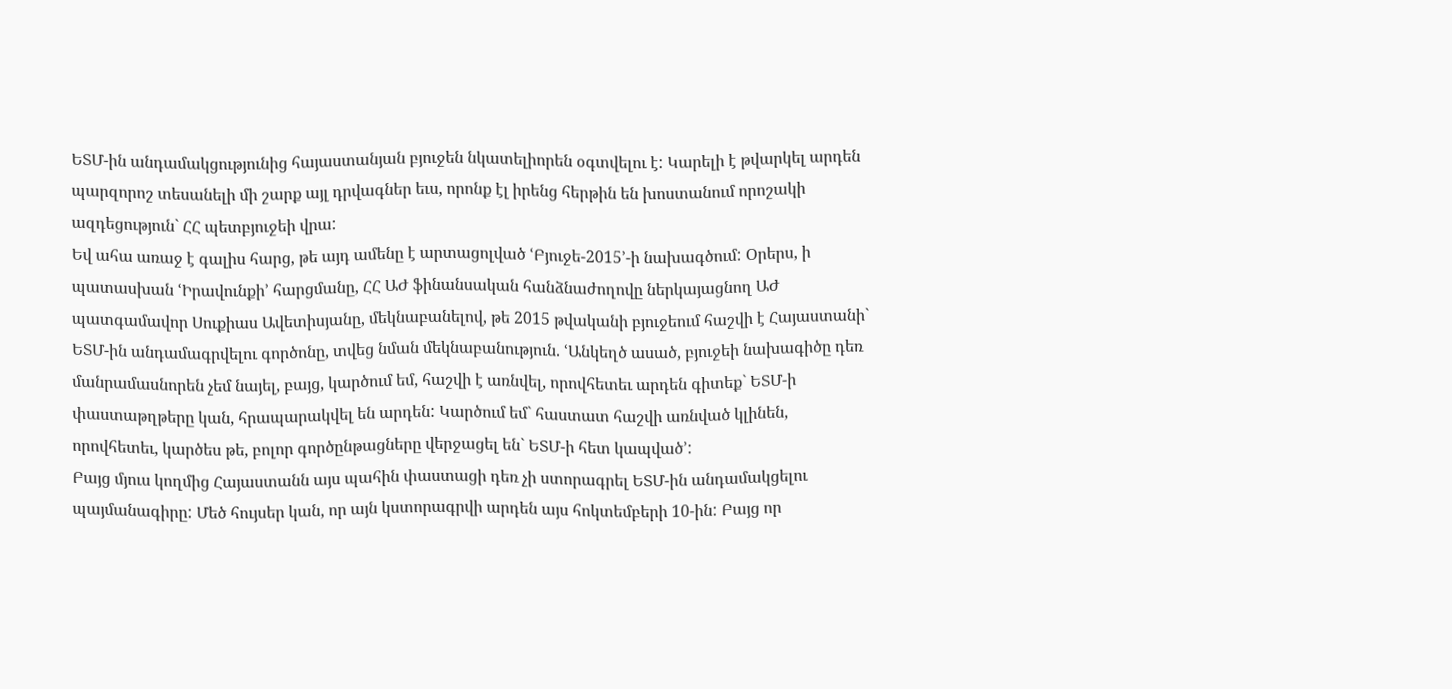ԵՏՄ-ին անդամակցությունից հայաստանյան բյուջեն նկատելիորեն օգտվելու է: Կարելի է թվարկել արդեն պարզորոշ տեսանելի մի շարք այլ դրվագներ եւս, որոնք էլ իրենց հերթին են խոստանում որոշակի ազդեցություն` ՀՀ պետբյուջեի վրա:
Եվ ահա առաջ է գալիս հարց, թե այդ ամենը է արտացոլված ՙԲյուջե-2015՚-ի նախագծում: Օրերս, ի պատասխան ՙԻրավունքի՚ հարցմանը, ՀՀ ԱԺ ֆինանսական հանձնաժողովը ներկայացնող ԱԺ պատգամավոր Սուքիաս Ավետիսյանը, մեկնաբանելով, թե 2015 թվականի բյուջեում հաշվի է Հայաստանի` ԵՏՄ-ին անդամագրվելու գործոնը, տվեց նման մեկնաբանություն. ՙԱնկեղծ ասած, բյուջեի նախագիծը դեռ մանրամասնորեն չեմ նայել, բայց, կարծում եմ, հաշվի է առնվել, որովհետեւ արդեն գիտեք` ԵՏՄ-ի փաստաթղթերը կան, հրապարակվել են արդեն: Կարծում եմ` հաստատ հաշվի առնված կլինեն, որովհետեւ, կարծես թե, բոլոր գործընթացները վերջացել են` ԵՏՄ-ի հետ կապված՚:
Բայց մյուս կողմից Հայաստանն այս պահին փաստացի դեռ չի ստորագրել ԵՏՄ-ին անդամակցելու պայմանագիրը: Մեծ հույսեր կան, որ այն կստորագրվի արդեն այս հոկտեմբերի 10-ին: Բայց որ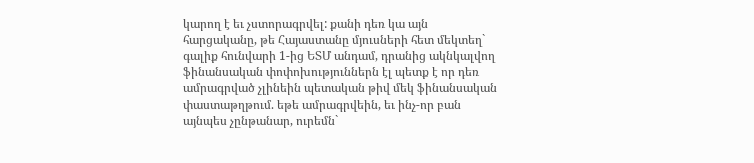կարող է եւ չստորագրվել: քանի դեռ կա այն հարցականը, թե Հայաստանը մյուսների հետ մեկտեղ` գալիք հունվարի 1-ից ԵՏՄ անդամ, դրանից ակնկալվող ֆինանսական փոփոխություններն էլ պետք է որ դեռ ամրագրված չլինեին պետական թիվ մեկ ֆինանսական փաստաթղթում. եթե ամրագրվեին, եւ ինչ-որ բան այնպես չընթանար, ուրեմն`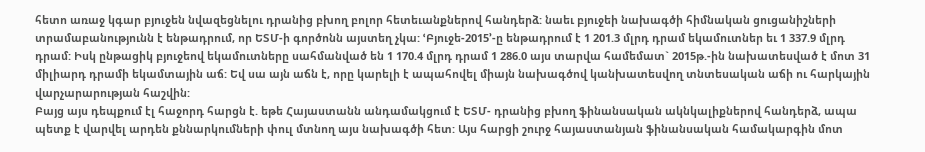հետո առաջ կգար բյուջեն նվազեցնելու դրանից բխող բոլոր հետեւանքներով հանդերձ: նաեւ բյուջեի նախագծի հիմնական ցուցանիշների տրամաբանությունն է ենթադրում, որ ԵՏՄ-ի գործոնն այստեղ չկա: ՙԲյուջե-2015՚-ը ենթադրում է 1 201.3 մլրդ դրամ եկամուտներ եւ 1 337.9 մլրդ դրամ: Իսկ ընթացիկ բյուջեով եկամուտները սահմանված են 1 170.4 մլրդ դրամ 1 286.0 այս տարվա համեմատ` 2015թ.-ին նախատեսված է մոտ 31 միլիարդ դրամի եկամտային աճ: Եվ սա այն աճն է, որը կարելի է ապահովել միայն նախագծով կանխատեսվող տնտեսական աճի ու հարկային վարչարարության հաշվին:
Բայց այս դեպքում էլ հաջորդ հարցն է. եթե Հայաստանն անդամակցում է ԵՏՄ- դրանից բխող ֆինանսական ակնկալիքներով հանդերձ, ապա պետք է վարվել արդեն քննարկումների փուլ մտնող այս նախագծի հետ: Այս հարցի շուրջ հայաստանյան ֆինանսական համակարգին մոտ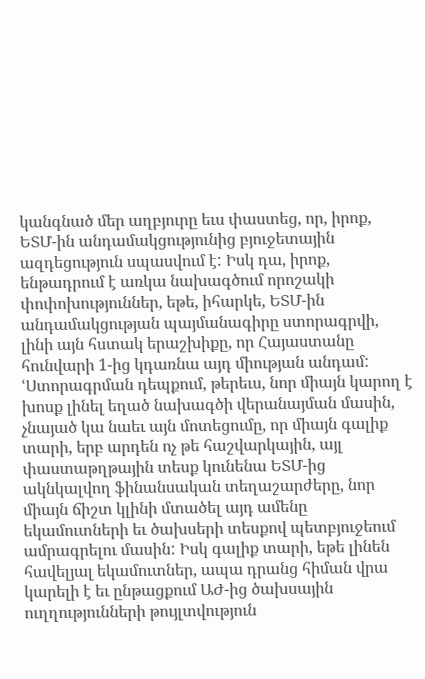կանգնած մեր աղբյուրը եւս փաստեց, որ, իրոք, ԵՏՄ-ին անդամակցությունից բյուջետային ազդեցություն սպասվում է: Իսկ դա, իրոք, ենթադրում է առկա նախագծում որոշակի փոփոխություններ, եթե, իհարկե, ԵՏՄ-ին անդամակցության պայմանագիրը ստորագրվի, լինի այն հստակ երաշխիքը, որ Հայաստանը հունվարի 1-ից կդառնա այդ միության անդամ: ՙՍտորագրման դեպքում, թերեւս, նոր միայն կարող է խոսք լինել եղած նախագծի վերանայման մասին, չնայած կա նաեւ այն մոտեցումը, որ միայն գալիք տարի, երբ արդեն ոչ թե հաշվարկային, այլ փաստաթղթային տեսք կունենա ԵՏՄ-ից ակնկալվող ֆինանսական տեղաշարժերը, նոր միայն ճիշտ կլինի մտածել այդ ամենը եկամուտների եւ ծախսերի տեսքով պետբյուջեում ամրագրելու մասին: Իսկ գալիք տարի, եթե լինեն հավելյալ եկամուտներ, ապա դրանց հիման վրա կարելի է եւ ընթացքում ԱԺ-ից ծախսային ուղղությունների թույլտվություն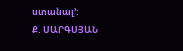ստանալ՚:
Ք. ՍԱՐԳՍՅԱՆ